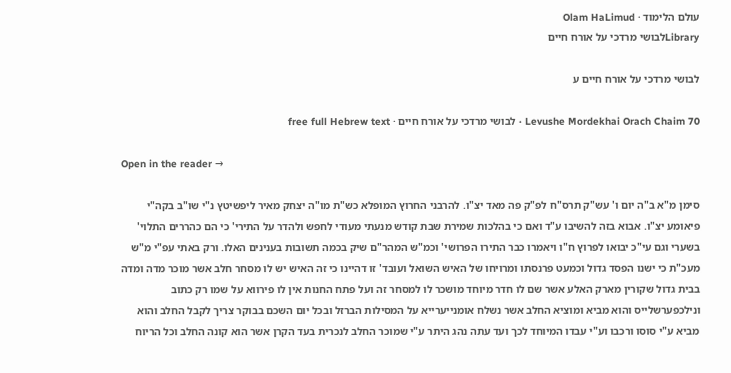עולם הלימוד · Olam HaLimud
Libraryלבושי מרדכי על אורח חיים

לבושי מרדכי על אורח חיים ע

Levushe Mordekhai Orach Chaim 70 · לבושי מרדכי על אורח חיים · free full Hebrew text

Open in the reader →

סימן מ"א ב"ה יום ו' עש"ק תרס"ח לפ"ק פה מאד יצ"ו. להרבני החרוץ המופלא כש"ת מו"ה יצחק מאיר ליפשיטץ נ"י שו"ב בקה"י פיאומע יצ"ו. אבוא בזה להשיבו ע"ד ואם כי בהלכות שמירת שבת קודש מנעתי מעודי לחפש ולהדר על התירי' כי הם כהררים התלוי' בשערי וגם עי"כ יבואו לפרוץ ח"ו ויאמרו כבר התירו הפרושי' וכמ"ש המהר"ם שיק בכמה תשובות בענינים האלו. ורק באתי עפ"י מ"ש מעכ"ת כי ישנו הפסד גדול וכמעט פרנסתו ומרויחו של האיש השואל ועובד' זו דהיינו כי זה האיש יש לו מסחר חלב אשר מוכר מדה ומדה בבית גדול שקורין מארק האלע אשר שם לו חדר מיוחד מושכר לו למסחר זה ועל פתח החנות אין לו פירווא על שמו רק כתוב ונילכפערשלייס והוא מביא ומוציא החלב אשר נשלח אומנייערייא על המסילות הברזל ובכל יום השכם בבוקר צריך לקבל החלב והוא מביא ע"י סוסו ורכבו וע"י עבדו המיוחד לכך ועד עתה נהג היתר ע"י שמוכר החלב לנכרית בעד הקרן אשר הוא קונה החלב וכל הריוח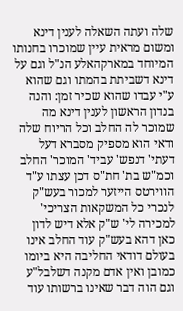שלה ועתה השאלה לענין דינא ומשום מראית עיין שמוכרו בחנותו המיוחד במארקהאלע הנ"ל וגם על דינא דשביתת בהמתו וגם שהוא ע"י עבדו שהוא שכיר זמן: והנה בנדון הראשון לענין דינא מה שמוכר לה החלב וכל הריוח שלה ודאי הוא מספיק מסברא דעל דעתי' דנפש' עביד' המוכר' החלב וכמ"ש בת' חת"ס דכן עצתו ע"ד הווירטס הייזער למכור בעש"ק לנכרי כל המשקאות הצריכי' למכירה לי' ש"ק אלא דיש לדון כאן דהא בעש"ק עוד החלב אינו בעולם דודאי החליבה היא ביומו כמובן ואין אדם מקנה דשלבל"ע וגם הוה דבר שאינו ברשותו עוד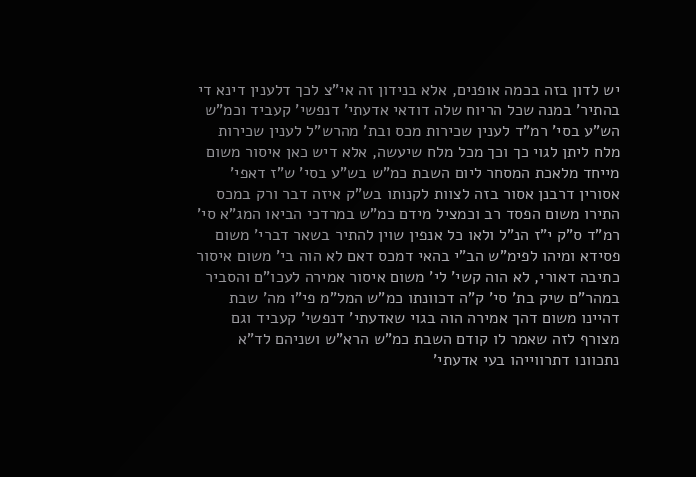יש לדון בזה בכמה אופנים, אלא בנידון זה אי"צ לכך דלענין דינא די בהתיר' במנה שכל הריוח שלה דודאי אדעתי' דנפשי' קעביד וכמ"ש הש"ע בסי' רמ"ד לענין שכירות מכס ובת' מהרש"ל לענין שכירות מלח ליתן לגוי כך וכך מכל מלח שיעשה, אלא דיש כאן איסור משום מייחד מלאכת המסחר ליום השבת כמ"ש בש"ע בסי' ש"ז דאפי' אסורין דרבנן אסור בזה לצוות לקנותו בש"ק איזה דבר ורק במכס התירו משום הפסד רב וכמציל מידם כמ"ש במרדכי הביאו המג"א סי' רמ"ד ס"ק י"ז הנ"ל ולאו כל אנפין שוין להתיר בשאר דברי' משום פסידא ומיהו לפימ"ש הב"י בהאי דמכס דאם לא הוה בי' משום איסור כתיבה דאורי, לא הוה קשי' לי' משום איסור אמירה לעכו"ם והסביר במהר"ם שיק בת' סי' ק"ה דכוונתו כמ"ש המל"מ פי"ו מה' שבת דהיינו משום דהך אמירה הוה בגוי שאדעתי' דנפשי' קעביד וגם מצורף לזה שאמר לו קודם השבת כמ"ש הרא"ש ושניהם לד"א נתכוונו דתרווייהו בעי אדעתי'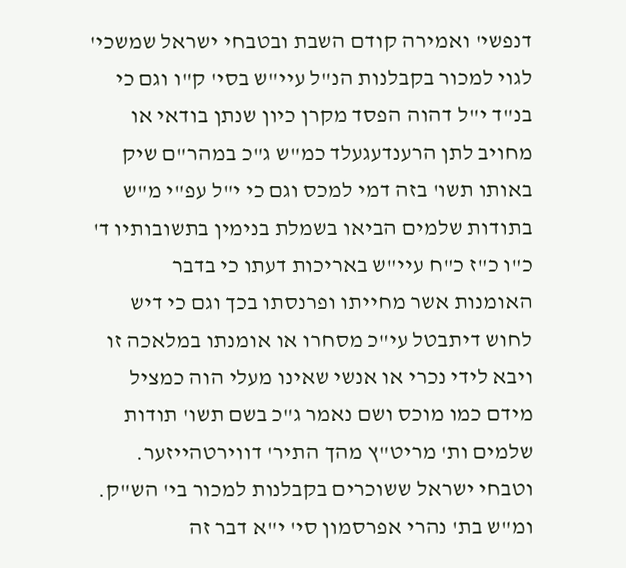דנפשי' ואמירה קודם השבת ובטבחי ישראל שמשכי' לגוי למכור בקבלנות הנ"ל עיי"ש בסי' ק"ו וגם כי בנ"ד י"ל דהוה הפסד מקרן כיון שנתן בודאי או מחויב לתן הרענדעגעלד כמ"ש ג"כ במהר"ם שיק באותו תשו' בזה דמי למכס וגם כי י"ל עפ"י מ"ש בתודות שלמים הביאו בשמלת בנימין בתשובותיו ד' כ"ו כ"ז כ"ח עיי"ש באריכות דעתו כי בדבר האומנות אשר מחייתו ופרנסתו בכך וגם כי דיש לחוש דיתבטל עי"כ מסחרו או אומנתו במלאכה זו ויבא לידי נכרי או אנשי שאינו מעלי הוה כמציל מידם כמו מוכס ושם נאמר ג"כ בשם תשו' תודות שלמים ות' מריט"ץ מהך התיר' דווירטהייזער. וטבחי ישראל ששוכרים בקבלנות למכור בי' הש"ק. ומ"ש בת' נהרי אפרסמון סי' י"א דבר זה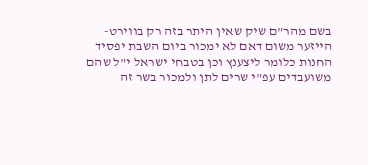בשם מהר"ם שיק שאין היתר בזה רק בווירט- הייזער משום דאם לא ימכור ביום השבת יפסיד החנות כלומר ליצענץ וכן בטבחי ישראל י"ל שהם משועבדים עפ"י שרים לתן ולמכור בשר זה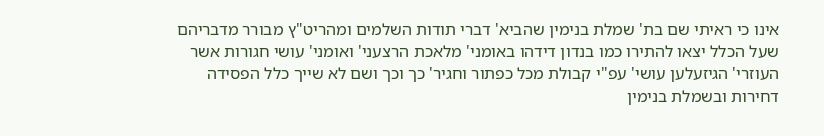אינו כי ראיתי שם בת' שמלת בנימין שהביא' דברי תודות השלמים ומהריט"ץ מבורר מדבריהם שעל הכלל יצאו להתירו כמו בנדון דידהו באומני' מלאכת הרצעני' ואומני' עושי חגורות אשר העוזרי' הגיזעלען עושי' עפ"י קבולת מכל כפתור וחגיר' כך וכך ושם לא שייך כלל הפסידה דחירות ובשמלת בנימין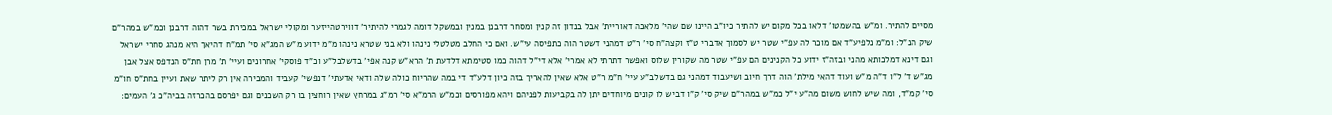מסיים להתיר. ומ"ש בהשמטו' דלאו בכל מקום יש להתיר כיו"ב היינו שם שהי' מלאכה דאוריית' אבל בנדון זה קנין ומסחר דרבנן במנין ובמשקל דומה לגמרי להיתיר' דווירטהייזער ומקולי ישראל במכירת בשר דהוה דרבנן וכמ"ש במהר"ם שיק הנ"ל: ומ"מ נלפיע"ד אם מוכר לה עפ"י שטר יש לסמוך אדברי ט"ז וקצה"ח סי' ר"ט דמהני דשטר הוה כתפיסה עי"ש. ואם כי החלב מטלטלי נינהו ולא בני שטרא נינהו מ"מ ידוע מ"ש המג"א סי' תמ"ח דהיאך היא מנהג סחרי ישראל וגם דינא דמלכותא מהני ובזה"ז ידוע כל הקנינים הם עפ"י שטר מה שקורין שלוס ואפשר דתרתי לא אמרי' אלא די"ל דהוה כמו סטימתא דלדעת ת' הרא"ש קנה אפי' בדשלבל"ע וכ"ד פוסקי' אחרונים ועיי' ת' מרן חת"ס הנדפס אצל אבן מג"ש ד' ל"ו ד"ה מ"ש ועוד דהאי מילת' הוה דרך חיוב ושיעבוד דמהני גם בדשלב"ע עיי' ח"מ ר"ט אלא שאין להאריך בזה כיון דלע"ד די במה שהריוח כולה שלה ודאי אדעתי' דנפשי' קעביד והמכירה אין רק ליתר שאת ועיין בחת"ס חו"מ סי' קמ"ד, ומה שיש לחוש משום מה"ע י"ל כמ"ש במהר"ם שיק סי' ק"ו דביש לו קונים מיוחדים יתן לה בקביעות לפניהם ויהא מפורסים וכמ"ש הרמ"א סי' רמ"ג במרחץ שאין רוחצין בו רק השכנים וגם יפרסם בהכרזה בביה"כ ג' העמים: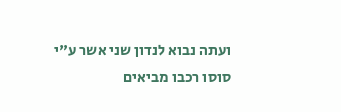ועתה נבוא לנדון שני אשר ע"י סוסו רכבו מביאים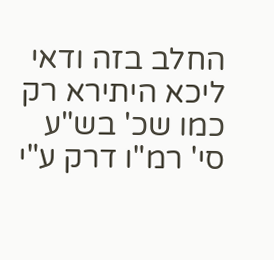החלב בזה ודאי ליכא היתירא רק כמו שכ' בש"ע סי' רמ"ו דרק ע"י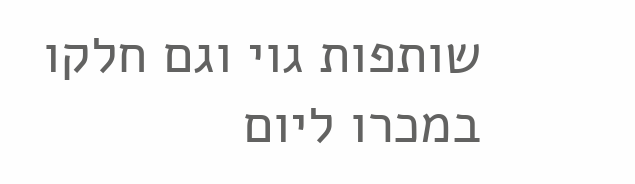שותפות גוי וגם חלקו במכרו ליום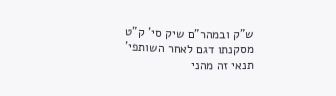ש"ק ובמהר"ם שיק סי' ק"ט מסקנתו דגם לאחר השותפי' תנאי זה מהני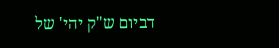דביום ש"ק יהי' של